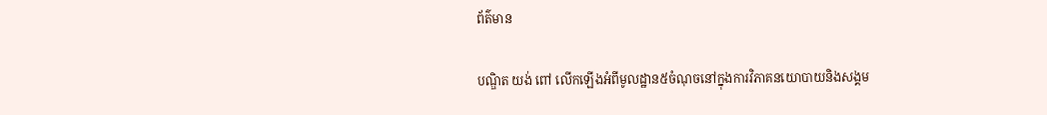ព័ត៌មាន

បណ្ឌិត យង់ ពៅ លើកឡើងអំពីមូលដ្ឋាន៥ចំណុចនៅក្នុងការវិភាគនយោបាយនិងសង្គម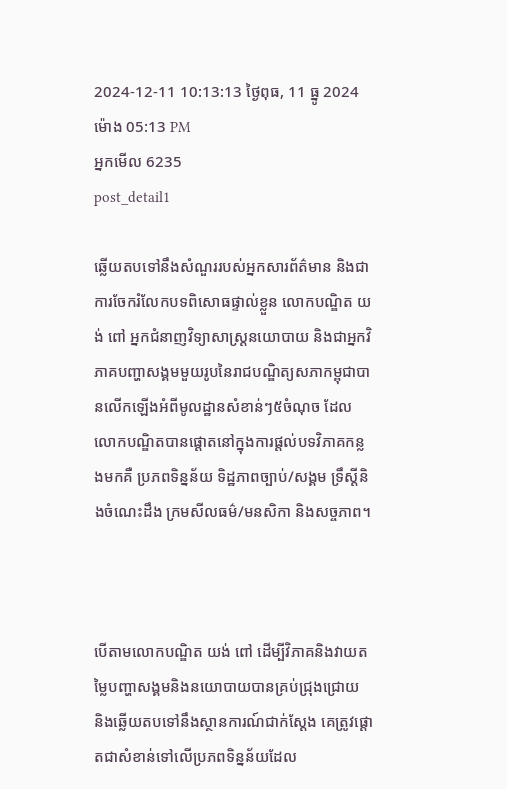2024-12-11 10:13:13 ថ្ងៃពុធ, 11 ធ្នូ 2024 ម៉ោង 05:13 PM
អ្នកមើល 6235
post_detail1

ឆ្លើយតបទៅនឹងសំណួររបស់អ្នកសារព័ត៌មាន និងជាការចែករំលែកបទពិសោធផ្ទាល់ខ្លួន លោកបណ្ឌិត យង់ ពៅ អ្នកជំនាញវិទ្យាសាស្ត្រនយោបាយ និងជាអ្នកវិភាគបញ្ហាសង្គមមួយរូបនៃរាជបណ្ឌិត្យសភាកម្ពុជាបានលើកឡើងអំពីមូលដ្ឋានសំខាន់ៗ៥ចំណុច ដែលលោកបណ្ឌិតបានផ្ដោតនៅក្នុងការផ្ដល់បទវិភាគកន្លងមកគឺ ប្រភពទិន្នន័យ ទិដ្ឋភាពច្បាប់/សង្គម ទ្រឹស្ដីនិងចំណេះដឹង ក្រមសីលធម៌/មនសិកា និងសច្ចភាព។



បើតាមលោកបណ្ឌិត យង់ ពៅ ដើម្បីវិភាគនិងវាយតម្លៃបញ្ហាសង្គមនិងនយោបាយបានគ្រប់ជ្រុងជ្រោយ និងឆ្លើយតបទៅនឹងស្ថានការណ៍ជាក់ស្ដែង គេត្រូវផ្ដោតជាសំខាន់ទៅលើប្រភពទិន្នន័យដែល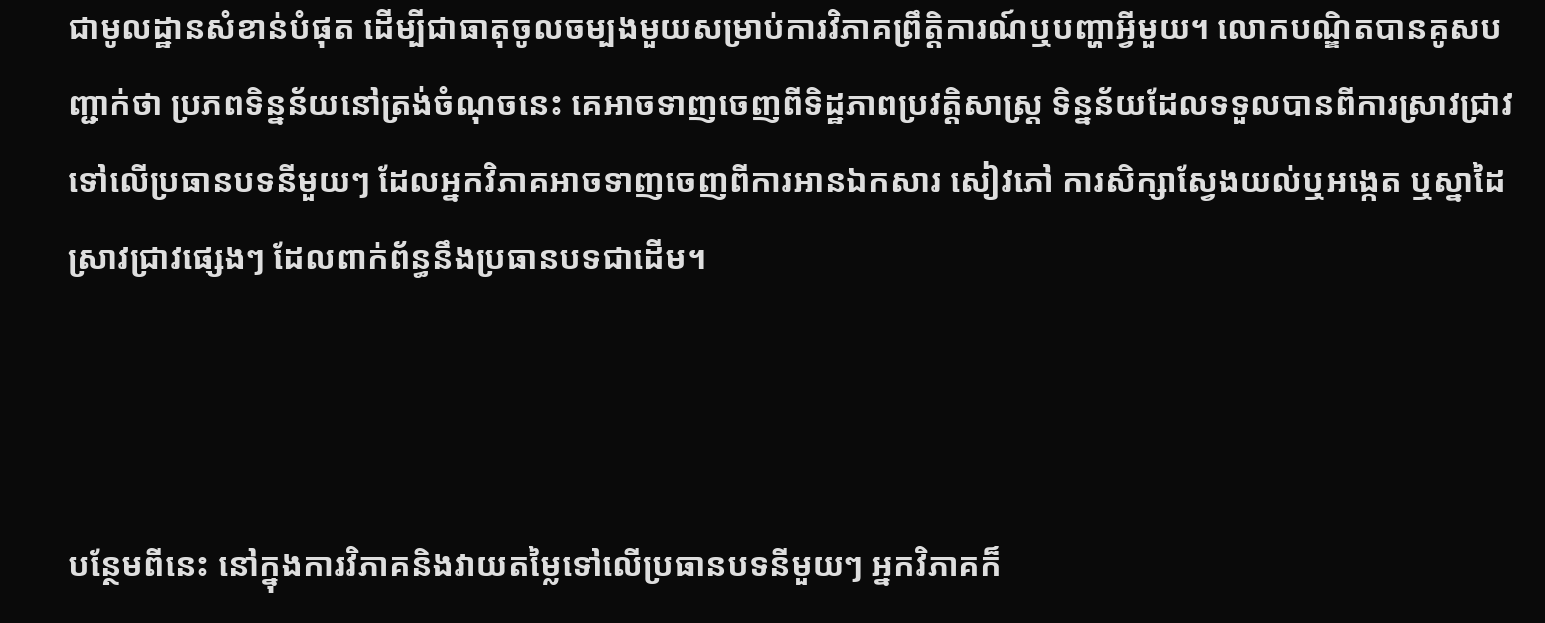ជាមូលដ្ឋានសំខាន់បំផុត ដើម្បីជាធាតុចូលចម្បងមួយសម្រាប់ការវិភាគព្រឹត្តិការណ៍ឬបញ្ហាអ្វីមួយ។ លោកបណ្ឌិតបានគូសបញ្ជាក់ថា ប្រភពទិន្នន័យនៅត្រង់ចំណុចនេះ គេអាចទាញចេញពីទិដ្ឋភាពប្រវត្តិសាស្ត្រ ទិន្នន័យដែលទទួលបានពីការស្រាវជ្រាវទៅលើប្រធានបទនីមួយៗ ដែលអ្នកវិភាគអាចទាញចេញពីការអានឯកសារ សៀវភៅ ការសិក្សាស្វែងយល់ឬអង្កេត ឬស្នាដៃស្រាវជ្រាវផ្សេងៗ ដែលពាក់ព័ន្ធនឹងប្រធានបទជាដើម។



បន្ថែមពីនេះ នៅក្នុងការវិភាគនិងវាយតម្លៃទៅលើប្រធានបទនីមួយៗ អ្នកវិភាគក៏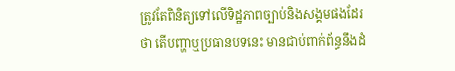ត្រូវតែពិនិត្យទៅលើទិដ្ឋភាពច្បាប់និងសង្គមផងដែរថា តើបញ្ហាឬប្រធានបទនេះ មានជាប់ពាក់ព័ន្ធនឹងដំ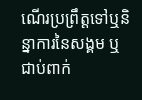ណើរប្រព្រឹត្តទៅឬនិន្នាការនៃសង្គម ឬជាប់ពាក់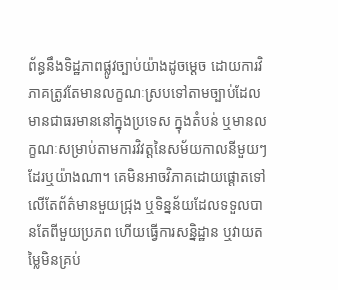ព័ន្ធនឹងទិដ្ឋភាពផ្លូវច្បាប់យ៉ាងដូចម្ដេច ដោយការវិភាគត្រូវតែមានលក្ខណៈស្របទៅតាមច្បាប់ដែលមានជាធរមាននៅក្នុងប្រទេស ក្នុងតំបន់ ឬមានលក្ខណៈសម្រាប់តាមការវិវត្តនៃសម័យកាលនីមួយៗដែរឬយ៉ាងណា។ គេមិនអាចវិភាគដោយផ្ដោតទៅលើតែព័ត៌មានមួយជ្រុង ឬទិន្នន័យដែលទទួលបានតែពីមួយប្រភព ហើយធ្វើការសន្និដ្ឋាន ឬវាយតម្លៃមិនគ្រប់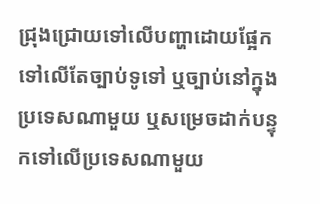ជ្រុងជ្រោយទៅលើបញ្ហាដោយផ្អែកទៅលើតែច្បាប់ទូទៅ ឬច្បាប់នៅក្នុងប្រទេសណាមួយ ឬសម្រេចដាក់បន្ទុកទៅលើប្រទេសណាមួយ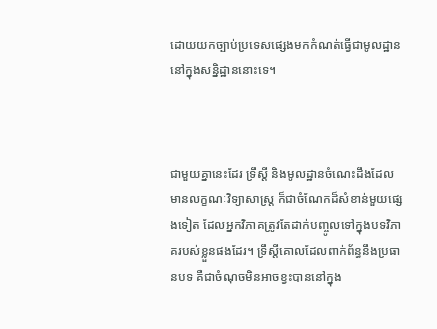ដោយយកច្បាប់ប្រទេសផ្សេងមកកំណត់ធ្វើជាមូលដ្ឋាននៅក្នុងសន្និដ្ឋាននោះទេ។



ជាមួយគ្នានេះដែរ ទ្រឹស្ដី និងមូលដ្ឋានចំណេះដឹងដែលមានលក្ខណៈវិទ្យាសាស្ត្រ ក៏ជាចំណែកដ៏សំខាន់មួយផ្សេងទៀត ដែលអ្នកវិភាគត្រូវតែដាក់បញ្ចូលទៅក្នុងបទវិភាគរបស់ខ្លួនផងដែរ។ ទ្រឹស្ដីគោលដែលពាក់ព័ន្ធនឹងប្រធានបទ គឺជាចំណុចមិនអាចខ្វះបាននៅក្នុង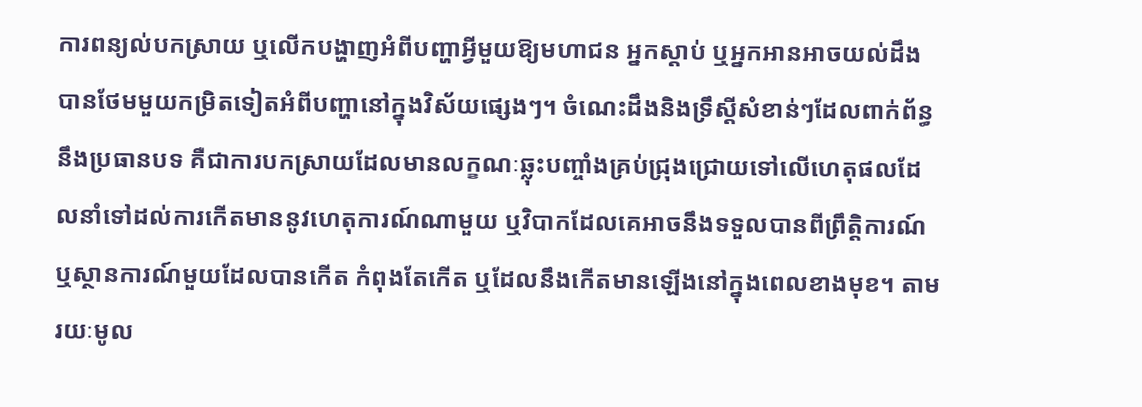ការពន្យល់បកស្រាយ ឬលើកបង្ហាញអំពីបញ្ហាអ្វីមួយឱ្យមហាជន អ្នកស្ដាប់ ឬអ្នកអានអាចយល់ដឹងបានថែមមួយកម្រិតទៀតអំពីបញ្ហានៅក្នុងវិស័យផ្សេងៗ។ ចំណេះដឹងនិងទ្រឹស្ដីសំខាន់ៗដែលពាក់ព័ន្ធនឹងប្រធានបទ គឺជាការបកស្រាយដែលមានលក្ខណៈឆ្លុះបញ្ចាំងគ្រប់ជ្រុងជ្រោយទៅលើហេតុផលដែលនាំទៅដល់ការកើតមាននូវហេតុការណ៍ណាមួយ ឬវិបាកដែលគេអាចនឹងទទួលបានពីព្រឹត្តិការណ៍ឬស្ថានការណ៍មួយដែលបានកើត កំពុងតែកើត ឬដែលនឹងកើតមានឡើងនៅក្នុងពេលខាងមុខ។ តាមរយៈមូល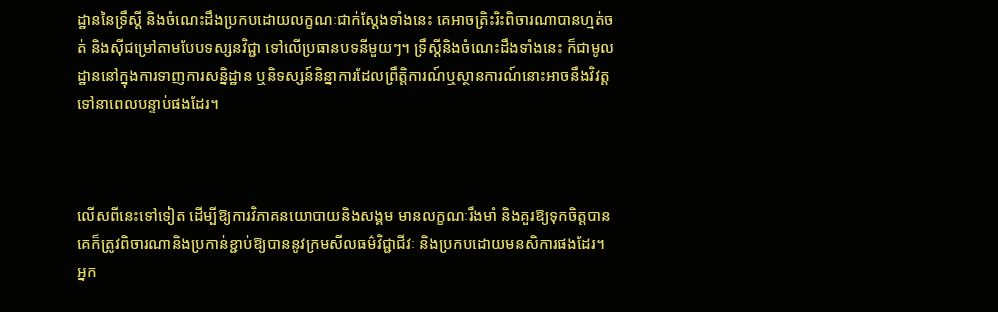ដ្ឋាននៃទ្រឹស្ដី និងចំណេះដឹងប្រកបដោយលក្ខណៈជាក់ស្ដែងទាំងនេះ គេអាចត្រិះរិះពិចារណាបានហ្មត់ចត់ និងស៊ីជម្រៅតាមបែបទស្សនវិជ្ជា ទៅលើប្រធានបទនីមួយៗ។ ទ្រឹស្ដីនិងចំណេះដឹងទាំងនេះ ក៏ជាមូលដ្ឋាននៅក្នុងការទាញការសន្និដ្ឋាន ឬនិទស្សន៍និន្នាការដែលព្រឹត្តិការណ៍ឬស្ថានការណ៍នោះអាចនឹងវិវត្តទៅនាពេលបន្ទាប់ផងដែរ។



លើសពីនេះទៅទៀត ដើម្បីឱ្យការវិភាគនយោបាយនិងសង្គម មានលក្ខណៈរឹងមាំ និងគួរឱ្យទុកចិត្តបាន គេក៏ត្រូវពិចារណានិងប្រកាន់ខ្ជាប់ឱ្យបាននូវក្រមសីលធម៌វិជ្ជាជីវៈ និងប្រកបដោយមនសិការផងដែរ។ អ្នក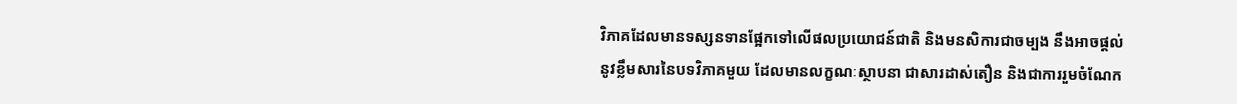វិភាគដែលមានទស្សនទានផ្អែកទៅលើផលប្រយោជន៍ជាតិ និងមនសិការជាចម្បង នឹងអាចផ្ដល់នូវខ្លឹមសារនៃបទវិភាគមួយ ដែលមានលក្ខណៈស្ថាបនា ជាសារដាស់តឿន និងជាការរួមចំណែក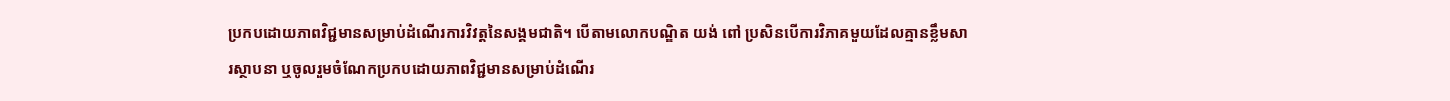ប្រកបដោយភាពវិជ្ជមានសម្រាប់ដំណើរការវិវត្តនៃសង្គមជាតិ។ បើតាមលោកបណ្ឌិត យង់ ពៅ ប្រសិនបើការវិភាគមួយដែលគ្មានខ្លឹមសារស្ថាបនា ឬចូលរួមចំណែកប្រកបដោយភាពវិជ្ជមានសម្រាប់ដំណើរ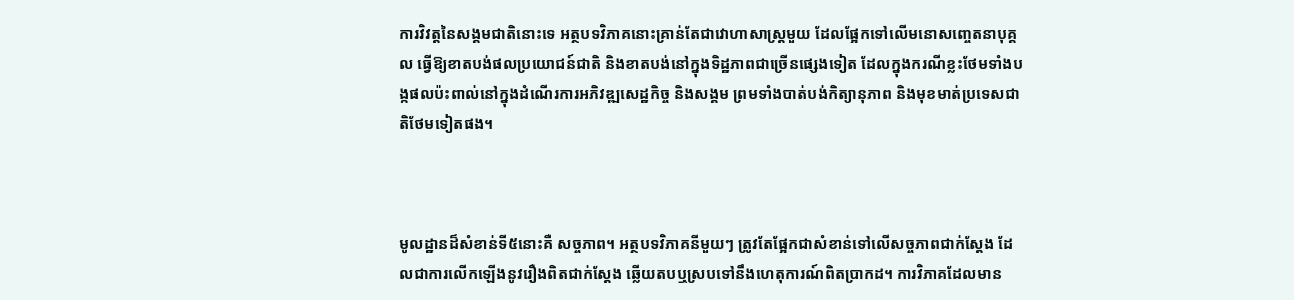ការវិវត្តនៃសង្គមជាតិនោះទេ អត្ថបទវិភាគនោះគ្រាន់តែជាវោហាសាស្ត្រមួយ ដែលផ្អែកទៅលើមនោសញ្ចេតនាបុគ្គល ធ្វើឱ្យខាតបង់ផលប្រយោជន៍ជាតិ និងខាតបង់នៅក្នុងទិដ្ឋភាពជាច្រើនផ្សេងទៀត ដែលក្នុងករណីខ្លះថែមទាំងបង្កផលប៉ះពាល់នៅក្នុងដំណើរការអភិវឌ្ឍសេដ្ឋកិច្ច និងសង្គម ព្រមទាំងបាត់បង់កិត្យានុភាព និងមុខមាត់ប្រទេសជាតិថែមទៀតផង។



មូលដ្ឋានដ៏សំខាន់ទី៥នោះគឺ សច្ចភាព។ អត្ថបទវិភាគនីមួយៗ ត្រូវតែផ្អែកជាសំខាន់ទៅលើសច្ចភាពជាក់ស្ដែង ដែលជាការលើកឡើងនូវរឿងពិតជាក់ស្ដែង ឆ្លើយតបឬស្របទៅនឹងហេតុការណ៍ពិតប្រាកដ។ ការវិភាគដែលមាន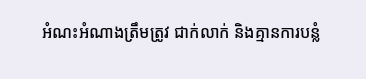អំណះអំណាងត្រឹមត្រូវ ជាក់លាក់ និងគ្មានការបន្លំ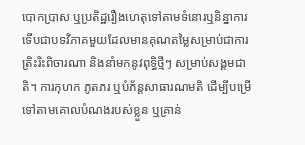បោកប្រាស ឬប្រតិដ្ឋរឿងហេតុទៅតាមទំនោរឬនិន្នាការ ទើបជាបទវិភាគមួយដែលមានគុណតម្លៃសម្រាប់ជាការត្រិះរិះពិចារណា និងនាំមកនូវពុទ្ធិថ្មីៗ សម្រាប់សង្គមជាតិ។ ការកុហក ភូតភរ ឬបំភ័ន្តសាធារណមតិ ដើម្បីបម្រើទៅតាមគោលបំណងរបស់ខ្លួន ឬគ្រាន់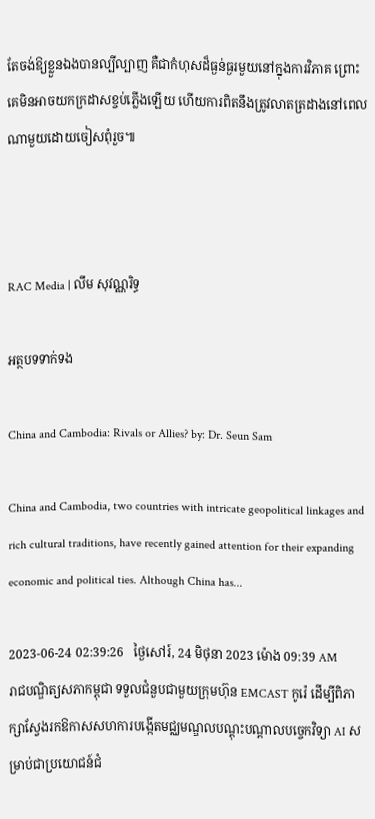តែចង់ឱ្យខ្លួនឯងបានល្បីល្បាញ គឺជាកំហុសដ៏ធ្ងន់ធ្ងរមួយនៅក្នុងការវិភាគ ព្រោះគេមិនអាចយកក្រដាសខ្ចប់ភ្លើងឡើយ ហើយការពិតនឹងត្រូវលាតត្រដាងនៅពេលណាមួយដោយចៀសពុំរួច៕



RAC Media | លឹម សុវណ្ណរិទ្ធ

អត្ថបទទាក់ទង

China and Cambodia: Rivals or Allies? by: Dr. Seun Sam

China and Cambodia, two countries with intricate geopolitical linkages and rich cultural traditions, have recently gained attention for their expanding economic and political ties. Although China has...

2023-06-24 02:39:26   ថ្ងៃសៅរ៍, 24 មិថុនា 2023 ម៉ោង 09:39 AM
រាជបណ្ឌិត្យសភាកម្ពុជា ទទួលជំនួបជាមួយក្រុមហ៊ុន EMCAST កូរ៉េ ដើម្បីពិភាក្សាស្វែងរកឱកាសសហការបង្កើតមជ្ឈមណ្ឌលបណ្ដុះបណ្ដាលបច្ចេកវិទ្យា AI សម្រាប់ជាប្រយោជន៍ជំ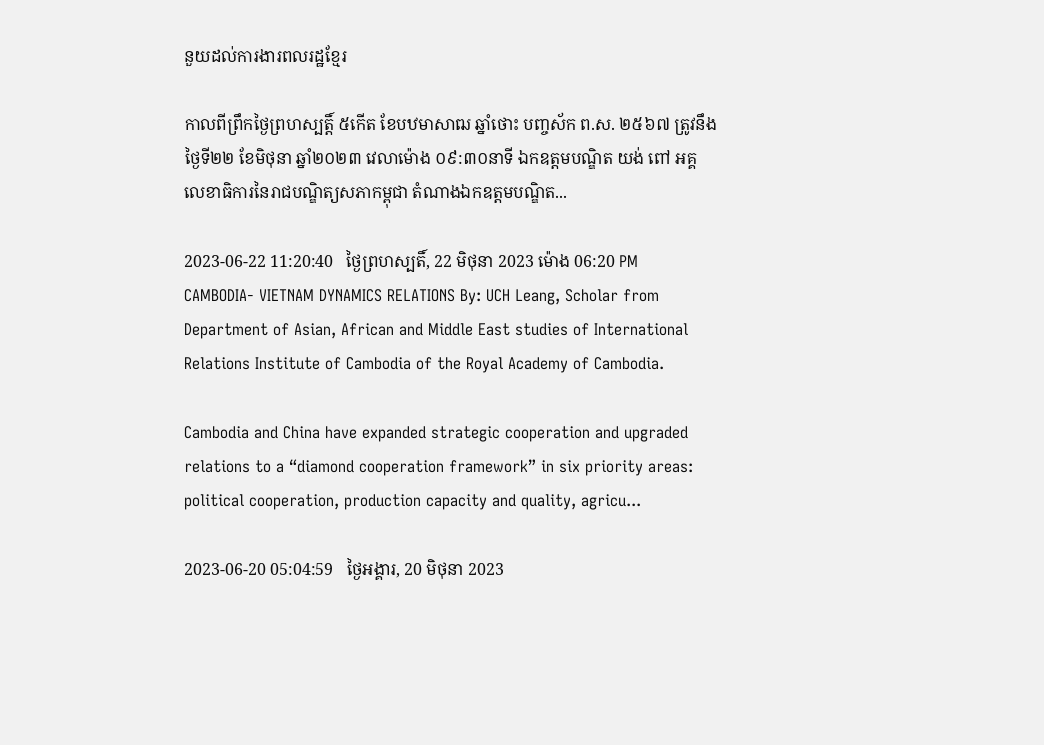នួយដល់ការងារពលរដ្ឋខ្មែរ

កាលពីព្រឹកថ្ងៃព្រហស្បត្តិ៍ ៥កើត ខែបឋមាសាឍ ឆ្នាំថោះ បញ្ចស័ក ព.ស. ២៥៦៧ ត្រូវនឹងថ្ងៃទី២២ ខែមិថុនា ឆ្នាំ២០២៣ វេលាម៉ោង ០៩:៣០នាទី ឯកឧត្តមបណ្ឌិត យង់ ពៅ អគ្គលេខាធិការនៃរាជបណ្ឌិត្យសភាកម្ពុជា តំណាងឯកឧត្ដមបណ្ឌិត...

2023-06-22 11:20:40   ថ្ងៃព្រហស្បតិ៍, 22 មិថុនា 2023 ម៉ោង 06:20 PM
CAMBODIA- VIETNAM DYNAMICS RELATIONS By: UCH Leang, Scholar from Department of Asian, African and Middle East studies of International Relations Institute of Cambodia of the Royal Academy of Cambodia.

Cambodia and China have expanded strategic cooperation and upgraded relations to a “diamond cooperation framework” in six priority areas: political cooperation, production capacity and quality, agricu...

2023-06-20 05:04:59   ថ្ងៃអង្គារ, 20 មិថុនា 2023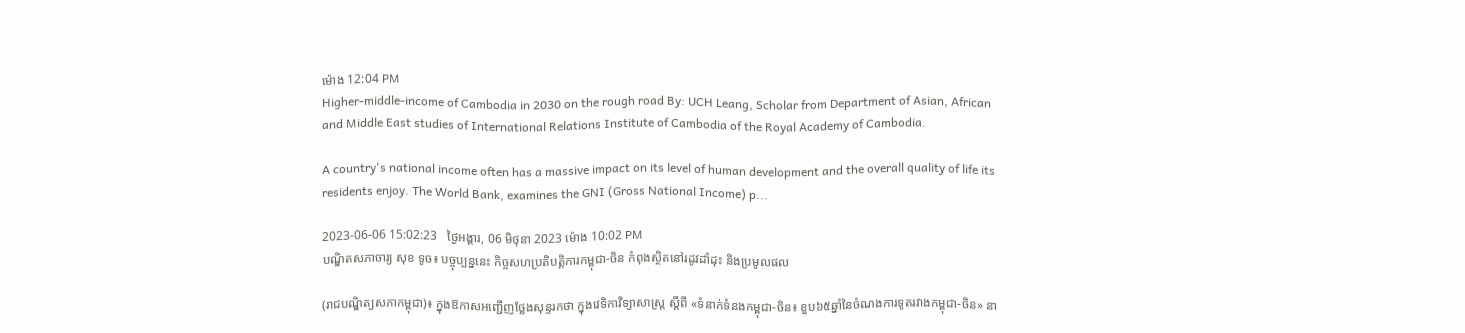ម៉ោង 12:04 PM
Higher-middle-income of Cambodia in 2030 on the rough road By: UCH Leang, Scholar from Department of Asian, African and Middle East studies of International Relations Institute of Cambodia of the Royal Academy of Cambodia.

A country's national income often has a massive impact on its level of human development and the overall quality of life its residents enjoy. The World Bank, examines the GNI (Gross National Income) p...

2023-06-06 15:02:23   ថ្ងៃអង្គារ, 06 មិថុនា 2023 ម៉ោង 10:02 PM
បណ្ឌិតសភាចារ្យ សុខ ទូច៖ បច្ចុប្បន្ននេះ កិច្ចសហប្រតិបត្តិការកម្ពុជា-ចិន កំពុងស្ថិតនៅរដូវដាំដុះ និងប្រមូលផល

(រាជបណ្ឌិត្យសភាកម្ពុជា)៖ ក្នុងឱកាសអញ្ជើញថ្លែងសុន្ទរកថា ក្នុងវេទិកាវិទ្យាសាស្ត្រ ស្ដីពី «ទំនាក់ទំនងកម្ពុជា-ចិន៖ ខួប៦៥ឆ្នាំនៃចំណងការទូតរវាងកម្ពុជា-ចិន» នា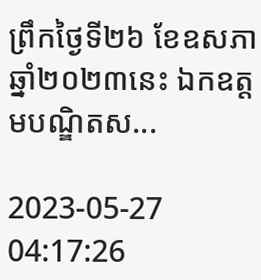ព្រឹកថ្ងៃទី២៦ ខែឧសភា ឆ្នាំ២០២៣នេះ ឯកឧត្ដមបណ្ឌិតស...

2023-05-27 04:17:26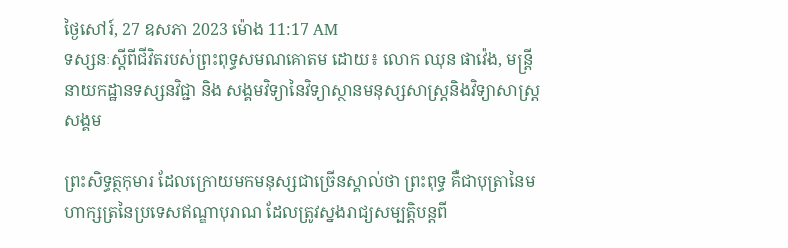ថ្ងៃសៅរ៍, 27 ឧសភា 2023 ម៉ោង 11:17 AM
ទស្សនៈស្ដីពីជីវិតរបស់ព្រះពុទ្ធសមណគោតម ដោយ៖ លោក ឈុន ផាវ៉េង, មន្ត្រីនាយកដ្ឋានទស្សនវិជ្ជា និង សង្គមវិទ្យានៃវិទ្យាស្ថានមនុស្សសាស្រ្តនិងវិទ្យាសាស្រ្តសង្គម

ព្រះសិទ្ធត្ថកុមារ ដែលក្រោយមកមនុស្សជាច្រើនស្គាល់ថា ព្រះពុទ្ធ គឺជាបុត្រានៃមហាក្សត្រនៃប្រទេសឥណ្ឌាបុរាណ ដែលត្រូវស្នងរាជ្យសម្បត្តិបន្តពី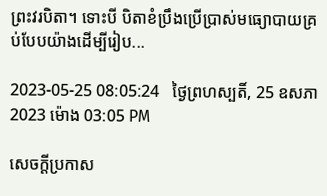ព្រះវរបិតា។ ទោះបី បិតាខំប្រឹងប្រើប្រាស់មធ្យោបាយគ្រប់បែបយ៉ាងដើម្បីរៀប...

2023-05-25 08:05:24   ថ្ងៃព្រហស្បតិ៍, 25 ឧសភា 2023 ម៉ោង 03:05 PM

សេចក្តីប្រកាស